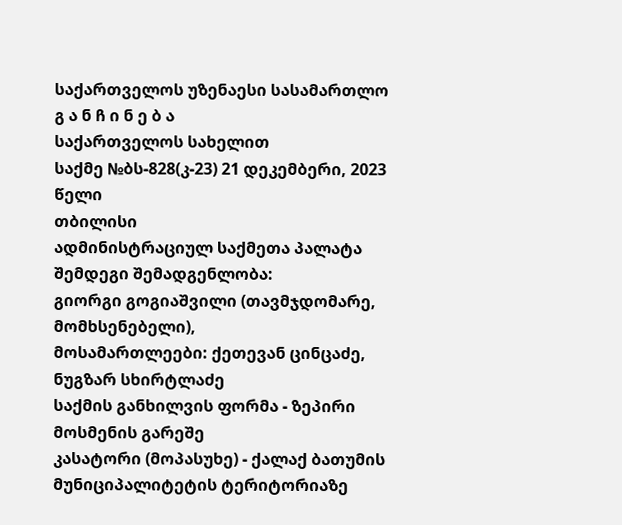საქართველოს უზენაესი სასამართლო
გ ა ნ ჩ ი ნ ე ბ ა
საქართველოს სახელით
საქმე №ბს-828(კ-23) 21 დეკემბერი, 2023 წელი
თბილისი
ადმინისტრაციულ საქმეთა პალატა
შემდეგი შემადგენლობა:
გიორგი გოგიაშვილი (თავმჯდომარე, მომხსენებელი),
მოსამართლეები: ქეთევან ცინცაძე, ნუგზარ სხირტლაძე
საქმის განხილვის ფორმა - ზეპირი მოსმენის გარეშე
კასატორი (მოპასუხე) - ქალაქ ბათუმის მუნიციპალიტეტის ტერიტორიაზე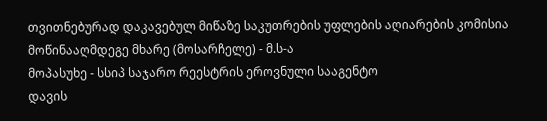თვითნებურად დაკავებულ მიწაზე საკუთრების უფლების აღიარების კომისია
მოწინააღმდეგე მხარე (მოსარჩელე) - მ.ს-ა
მოპასუხე - სსიპ საჯარო რეესტრის ეროვნული სააგენტო
დავის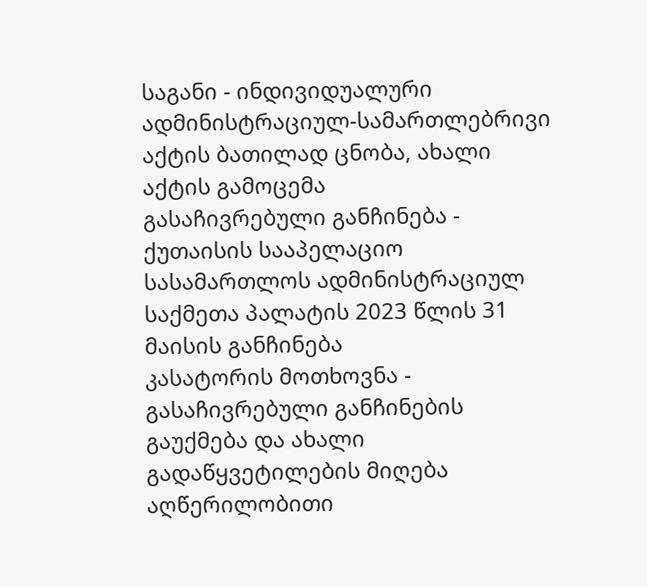საგანი - ინდივიდუალური ადმინისტრაციულ-სამართლებრივი აქტის ბათილად ცნობა, ახალი აქტის გამოცემა
გასაჩივრებული განჩინება - ქუთაისის სააპელაციო სასამართლოს ადმინისტრაციულ საქმეთა პალატის 2023 წლის 31 მაისის განჩინება
კასატორის მოთხოვნა - გასაჩივრებული განჩინების გაუქმება და ახალი გადაწყვეტილების მიღება
აღწერილობითი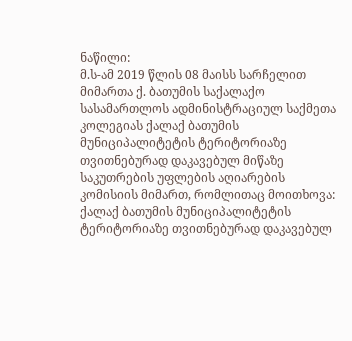ნაწილი:
მ.ს-ამ 2019 წლის 08 მაისს სარჩელით მიმართა ქ. ბათუმის საქალაქო სასამართლოს ადმინისტრაციულ საქმეთა კოლეგიას ქალაქ ბათუმის მუნიციპალიტეტის ტერიტორიაზე თვითნებურად დაკავებულ მიწაზე საკუთრების უფლების აღიარების კომისიის მიმართ, რომლითაც მოითხოვა: ქალაქ ბათუმის მუნიციპალიტეტის ტერიტორიაზე თვითნებურად დაკავებულ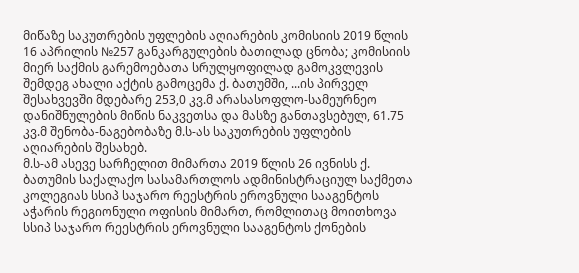მიწაზე საკუთრების უფლების აღიარების კომისიის 2019 წლის 16 აპრილის №257 განკარგულების ბათილად ცნობა; კომისიის მიერ საქმის გარემოებათა სრულყოფილად გამოკვლევის შემდეგ ახალი აქტის გამოცემა ქ. ბათუმში, ...ის პირველ შესახვევში მდებარე 253,0 კვ.მ არასასოფლო-სამეურნეო დანიშნულების მიწის ნაკვეთსა და მასზე განთავსებულ, 61.75 კვ.მ შენობა-ნაგებობაზე მ.ს-ას საკუთრების უფლების აღიარების შესახებ.
მ.ს-ამ ასევე სარჩელით მიმართა 2019 წლის 26 ივნისს ქ. ბათუმის საქალაქო სასამართლოს ადმინისტრაციულ საქმეთა კოლეგიას სსიპ საჯარო რეესტრის ეროვნული სააგენტოს აჭარის რეგიონული ოფისის მიმართ, რომლითაც მოითხოვა სსიპ საჯარო რეესტრის ეროვნული სააგენტოს ქონების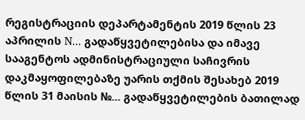რეგისტრაციის დეპარტამენტის 2019 წლის 23 აპრილის N... გადაწყვეტილებისა და იმავე სააგენტოს ადმინისტრაციული საჩივრის დაკმაყოფილებაზე უარის თქმის შესახებ 2019 წლის 31 მაისის №... გადაწყვეტილების ბათილად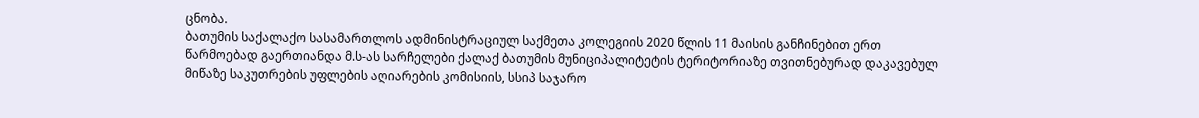ცნობა.
ბათუმის საქალაქო სასამართლოს ადმინისტრაციულ საქმეთა კოლეგიის 2020 წლის 11 მაისის განჩინებით ერთ წარმოებად გაერთიანდა მ.ს-ას სარჩელები ქალაქ ბათუმის მუნიციპალიტეტის ტერიტორიაზე თვითნებურად დაკავებულ მიწაზე საკუთრების უფლების აღიარების კომისიის, სსიპ საჯარო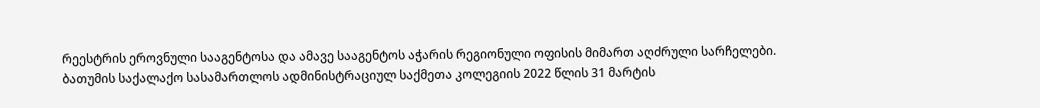რეესტრის ეროვნული სააგენტოსა და ამავე სააგენტოს აჭარის რეგიონული ოფისის მიმართ აღძრული სარჩელები.
ბათუმის საქალაქო სასამართლოს ადმინისტრაციულ საქმეთა კოლეგიის 2022 წლის 31 მარტის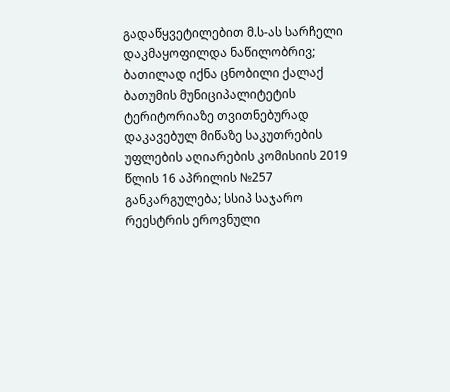გადაწყვეტილებით მ.ს-ას სარჩელი დაკმაყოფილდა ნაწილობრივ; ბათილად იქნა ცნობილი ქალაქ ბათუმის მუნიციპალიტეტის ტერიტორიაზე თვითნებურად დაკავებულ მიწაზე საკუთრების უფლების აღიარების კომისიის 2019 წლის 16 აპრილის №257 განკარგულება; სსიპ საჯარო რეესტრის ეროვნული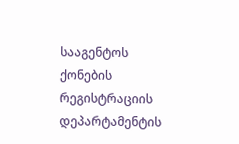სააგენტოს ქონების რეგისტრაციის დეპარტამენტის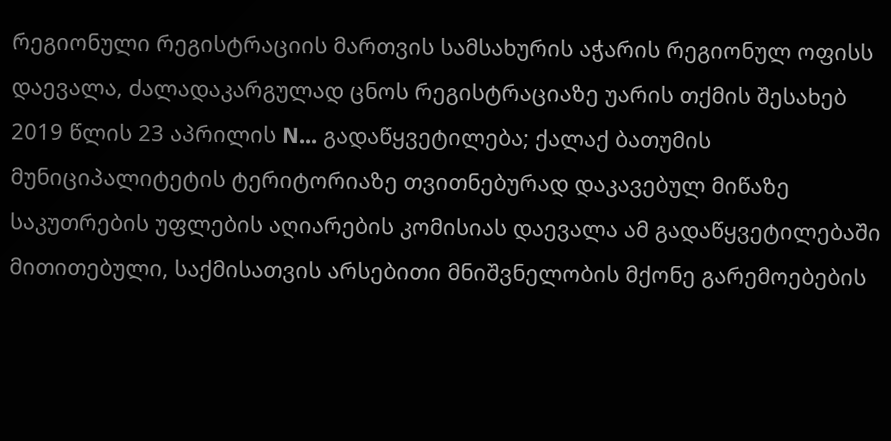რეგიონული რეგისტრაციის მართვის სამსახურის აჭარის რეგიონულ ოფისს დაევალა, ძალადაკარგულად ცნოს რეგისტრაციაზე უარის თქმის შესახებ 2019 წლის 23 აპრილის N... გადაწყვეტილება; ქალაქ ბათუმის მუნიციპალიტეტის ტერიტორიაზე თვითნებურად დაკავებულ მიწაზე საკუთრების უფლების აღიარების კომისიას დაევალა ამ გადაწყვეტილებაში მითითებული, საქმისათვის არსებითი მნიშვნელობის მქონე გარემოებების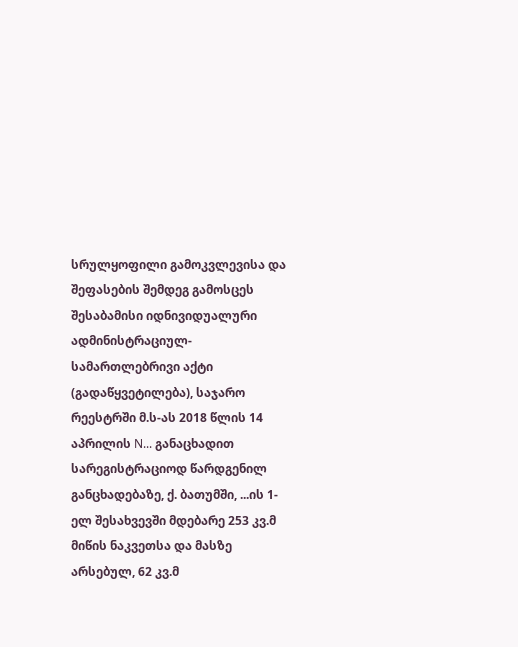სრულყოფილი გამოკვლევისა და შეფასების შემდეგ გამოსცეს შესაბამისი იდნივიდუალური ადმინისტრაციულ-სამართლებრივი აქტი (გადაწყვეტილება), საჯარო რეესტრში მ.ს-ას 2018 წლის 14 აპრილის N... განაცხადით სარეგისტრაციოდ წარდგენილ განცხადებაზე, ქ. ბათუმში, ...ის 1-ელ შესახვევში მდებარე 253 კვ.მ მიწის ნაკვეთსა და მასზე არსებულ, 62 კვ.მ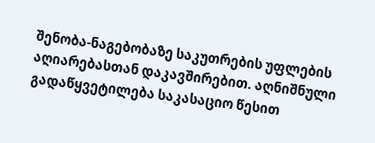შენობა-ნაგებობაზე საკუთრების უფლების აღიარებასთან დაკავშირებით. აღნიშნული გადაწყვეტილება საკასაციო წესით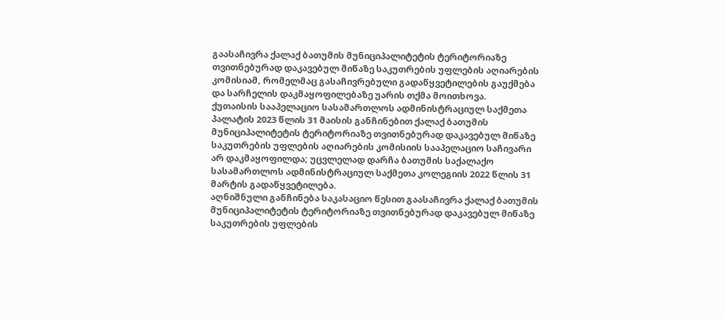გაასაჩივრა ქალაქ ბათუმის მუნიციპალიტეტის ტერიტორიაზე თვითნებურად დაკავებულ მიწაზე საკუთრების უფლების აღიარების კომისიამ, რომელმაც გასაჩივრებული გადაწყვეტილების გაუქმება და სარჩელის დაკმაყოფილებაზე უარის თქმა მოითხოვა.
ქუთაისის სააპელაციო სასამართლოს ადმინისტრაციულ საქმეთა პალატის 2023 წლის 31 მაისის განჩინებით ქალაქ ბათუმის მუნიციპალიტეტის ტერიტორიაზე თვითნებურად დაკავებულ მიწაზე საკუთრების უფლების აღიარების კომისიის სააპელაციო საჩივარი არ დაკმაყოფილდა; უცვლელად დარჩა ბათუმის საქალაქო სასამართლოს ადმინისტრაციულ საქმეთა კოლეგიის 2022 წლის 31 მარტის გადაწყვეტილება.
აღნიშნული განჩინება საკასაციო წესით გაასაჩივრა ქალაქ ბათუმის მუნიციპალიტეტის ტერიტორიაზე თვითნებურად დაკავებულ მიწაზე საკუთრების უფლების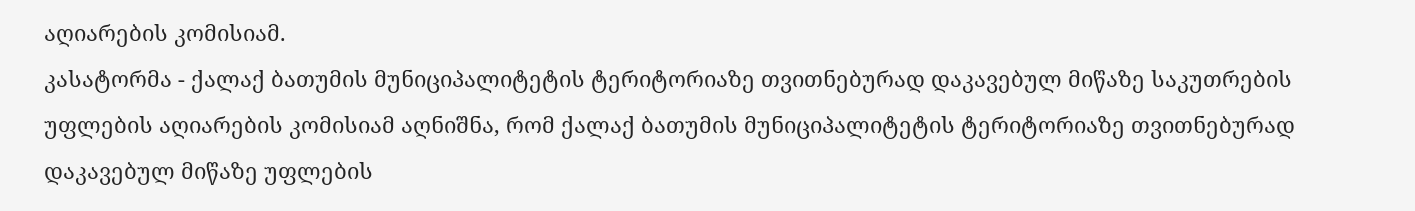აღიარების კომისიამ.
კასატორმა - ქალაქ ბათუმის მუნიციპალიტეტის ტერიტორიაზე თვითნებურად დაკავებულ მიწაზე საკუთრების უფლების აღიარების კომისიამ აღნიშნა, რომ ქალაქ ბათუმის მუნიციპალიტეტის ტერიტორიაზე თვითნებურად დაკავებულ მიწაზე უფლების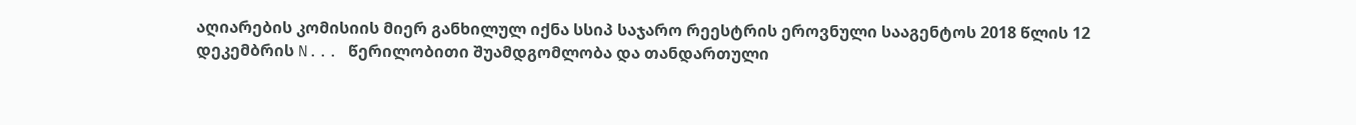აღიარების კომისიის მიერ განხილულ იქნა სსიპ საჯარო რეესტრის ეროვნული სააგენტოს 2018 წლის 12 დეკემბრის N... წერილობითი შუამდგომლობა და თანდართული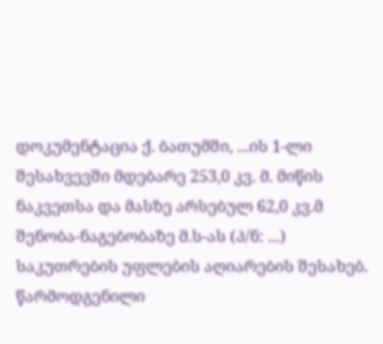დოკუმენტაცია ქ. ბათუმში, ...ის 1-ლი შესახვევში მდებარე 253,0 კვ. მ. მიწის ნაკვეთსა და მასზე არსებულ 62,0 კვ.მ შენობა-ნაგებობაზე მ.ს-ას (პ/ნ: ...) საკუთრების უფლების აღიარების შესახებ. წარმოდგენილი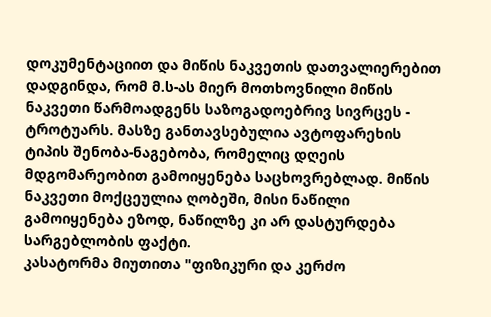დოკუმენტაციით და მიწის ნაკვეთის დათვალიერებით დადგინდა, რომ მ.ს-ას მიერ მოთხოვნილი მიწის ნაკვეთი წარმოადგენს საზოგადოებრივ სივრცეს - ტროტუარს. მასზე განთავსებულია ავტოფარეხის ტიპის შენობა-ნაგებობა, რომელიც დღეის მდგომარეობით გამოიყენება საცხოვრებლად. მიწის ნაკვეთი მოქცეულია ღობეში, მისი ნაწილი გამოიყენება ეზოდ, ნაწილზე კი არ დასტურდება სარგებლობის ფაქტი.
კასატორმა მიუთითა "ფიზიკური და კერძო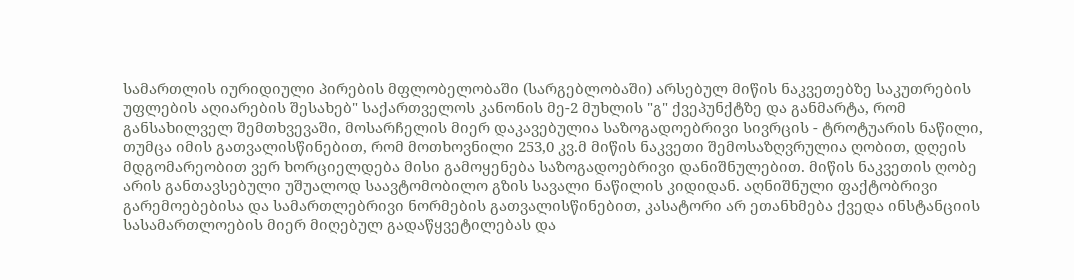სამართლის იურიდიული პირების მფლობელობაში (სარგებლობაში) არსებულ მიწის ნაკვეთებზე საკუთრების უფლების აღიარების შესახებ" საქართველოს კანონის მე-2 მუხლის "გ" ქვეპუნქტზე და განმარტა, რომ განსახილველ შემთხვევაში, მოსარჩელის მიერ დაკავებულია საზოგადოებრივი სივრცის - ტროტუარის ნაწილი, თუმცა იმის გათვალისწინებით, რომ მოთხოვნილი 253,0 კვ.მ მიწის ნაკვეთი შემოსაზღვრულია ღობით, დღეის მდგომარეობით ვერ ხორციელდება მისი გამოყენება საზოგადოებრივი დანიშნულებით. მიწის ნაკვეთის ღობე არის განთავსებული უშუალოდ საავტომობილო გზის სავალი ნაწილის კიდიდან. აღნიშნული ფაქტობრივი გარემოებებისა და სამართლებრივი ნორმების გათვალისწინებით, კასატორი არ ეთანხმება ქვედა ინსტანციის სასამართლოების მიერ მიღებულ გადაწყვეტილებას და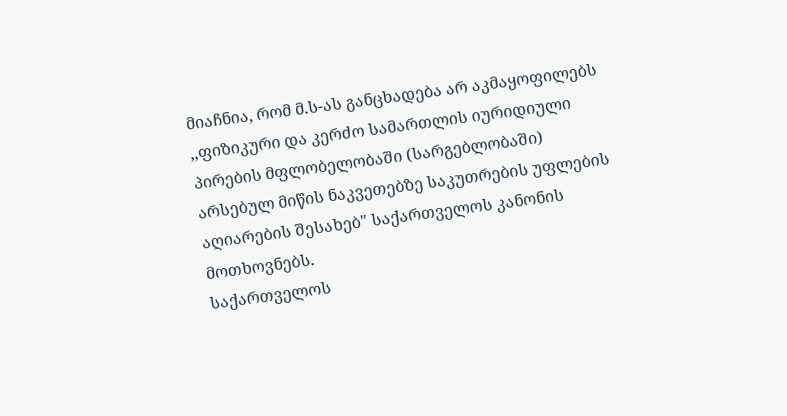მიაჩნია, რომ მ.ს-ას განცხადება არ აკმაყოფილებს ,,ფიზიკური და კერძო სამართლის იურიდიული პირების მფლობელობაში (სარგებლობაში) არსებულ მიწის ნაკვეთებზე საკუთრების უფლების აღიარების შესახებ" საქართველოს კანონის მოთხოვნებს.
საქართველოს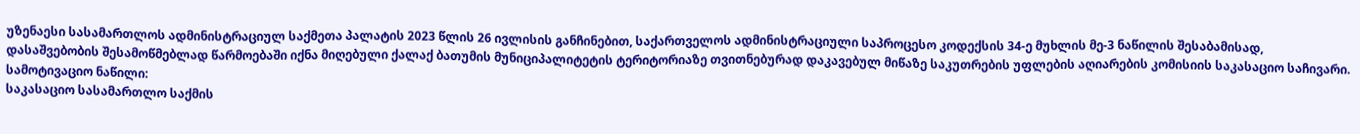უზენაესი სასამართლოს ადმინისტრაციულ საქმეთა პალატის 2023 წლის 26 ივლისის განჩინებით, საქართველოს ადმინისტრაციული საპროცესო კოდექსის 34-ე მუხლის მე-3 ნაწილის შესაბამისად, დასაშვებობის შესამოწმებლად წარმოებაში იქნა მიღებული ქალაქ ბათუმის მუნიციპალიტეტის ტერიტორიაზე თვითნებურად დაკავებულ მიწაზე საკუთრების უფლების აღიარების კომისიის საკასაციო საჩივარი.
სამოტივაციო ნაწილი:
საკასაციო სასამართლო საქმის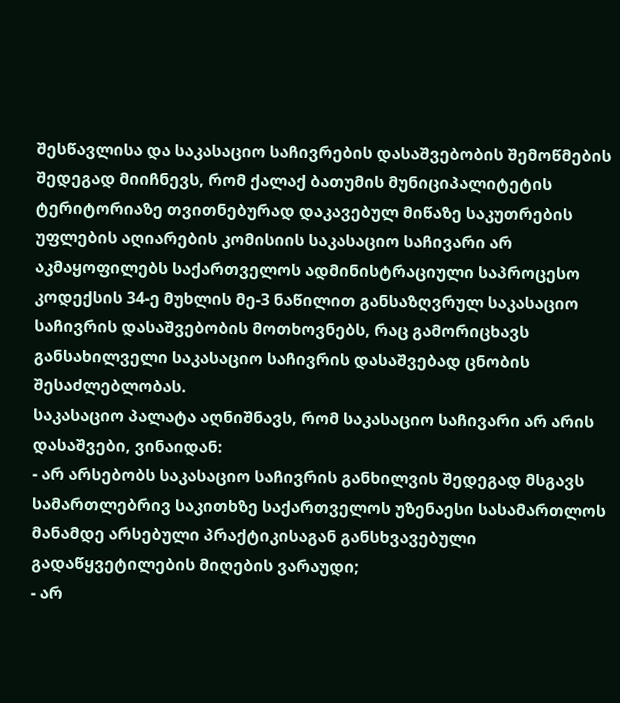შესწავლისა და საკასაციო საჩივრების დასაშვებობის შემოწმების შედეგად მიიჩნევს, რომ ქალაქ ბათუმის მუნიციპალიტეტის ტერიტორიაზე თვითნებურად დაკავებულ მიწაზე საკუთრების უფლების აღიარების კომისიის საკასაციო საჩივარი არ აკმაყოფილებს საქართველოს ადმინისტრაციული საპროცესო კოდექსის 34-ე მუხლის მე-3 ნაწილით განსაზღვრულ საკასაციო საჩივრის დასაშვებობის მოთხოვნებს, რაც გამორიცხავს განსახილველი საკასაციო საჩივრის დასაშვებად ცნობის შესაძლებლობას.
საკასაციო პალატა აღნიშნავს, რომ საკასაციო საჩივარი არ არის დასაშვები, ვინაიდან:
- არ არსებობს საკასაციო საჩივრის განხილვის შედეგად მსგავს სამართლებრივ საკითხზე საქართველოს უზენაესი სასამართლოს მანამდე არსებული პრაქტიკისაგან განსხვავებული გადაწყვეტილების მიღების ვარაუდი;
- არ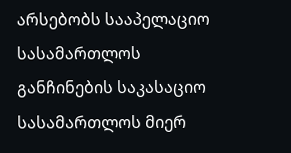არსებობს სააპელაციო სასამართლოს განჩინების საკასაციო სასამართლოს მიერ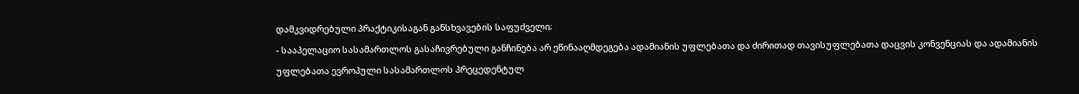დამკვიდრებული პრაქტიკისაგან განსხვავების საფუძველი;
- სააპელაციო სასამართლოს გასაჩივრებული განჩინება არ ეწინააღმდეგება ადამიანის უფლებათა და ძირითად თავისუფლებათა დაცვის კონვენციას და ადამიანის უფლებათა ევროპული სასამართლოს პრეცედენტულ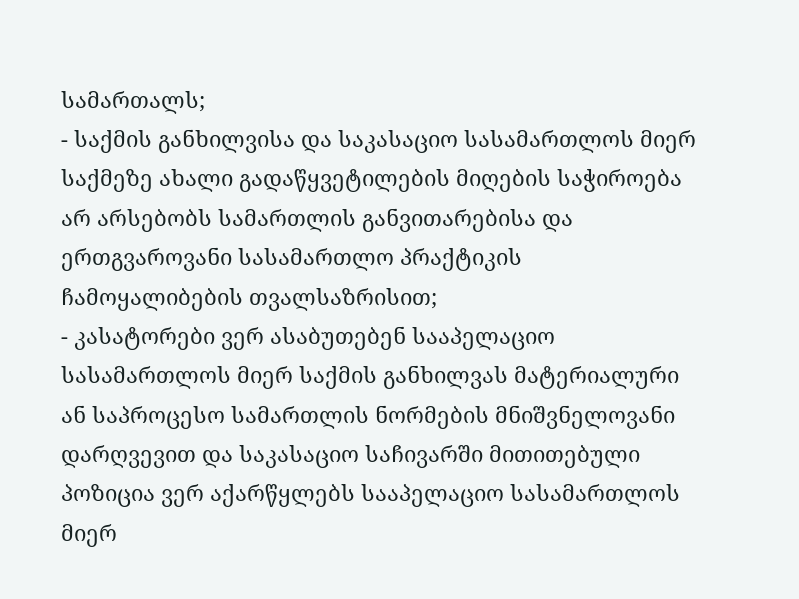სამართალს;
- საქმის განხილვისა და საკასაციო სასამართლოს მიერ საქმეზე ახალი გადაწყვეტილების მიღების საჭიროება არ არსებობს სამართლის განვითარებისა და ერთგვაროვანი სასამართლო პრაქტიკის ჩამოყალიბების თვალსაზრისით;
- კასატორები ვერ ასაბუთებენ სააპელაციო სასამართლოს მიერ საქმის განხილვას მატერიალური ან საპროცესო სამართლის ნორმების მნიშვნელოვანი დარღვევით და საკასაციო საჩივარში მითითებული პოზიცია ვერ აქარწყლებს სააპელაციო სასამართლოს მიერ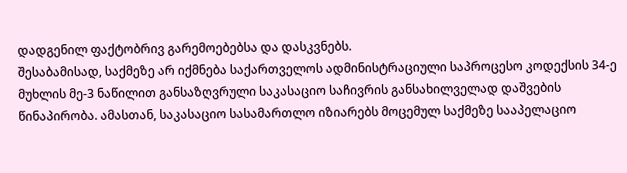დადგენილ ფაქტობრივ გარემოებებსა და დასკვნებს.
შესაბამისად, საქმეზე არ იქმნება საქართველოს ადმინისტრაციული საპროცესო კოდექსის 34-ე მუხლის მე-3 ნაწილით განსაზღვრული საკასაციო საჩივრის განსახილველად დაშვების წინაპირობა. ამასთან, საკასაციო სასამართლო იზიარებს მოცემულ საქმეზე სააპელაციო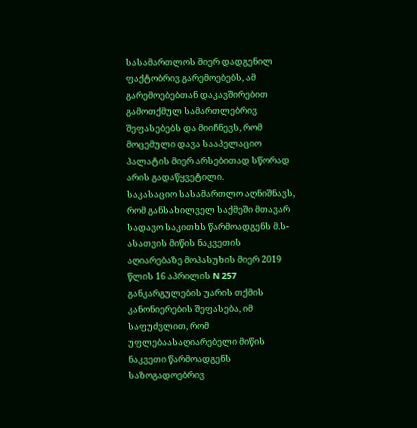სასამართლოს მიერ დადგენილ ფაქტობრივ გარემოებებს, ამ გარემოებებთან დაკავშირებით გამოთქმულ სამართლებრივ შეფასებებს და მიიჩნევს, რომ მოცემული დავა სააპელაციო პალატის მიერ არსებითად სწორად არის გადაწყვეტილი.
საკასაციო სასამართლო აღნიშნავს, რომ განსახილველ საქმეში მთავარ სადავო საკითხს წარმოადგენს მ.ს-ასათვის მიწის ნაკვეთის აღიარებაზე მოპასუხის მიერ 2019 წლის 16 აპრილის N 257 განკარგულების უარის თქმის კანონიერების შეფასება, იმ საფუძვლით, რომ უფლებაასაღიარებელი მიწის ნაკვეთი წარმოადგენს საზოგადოებრივ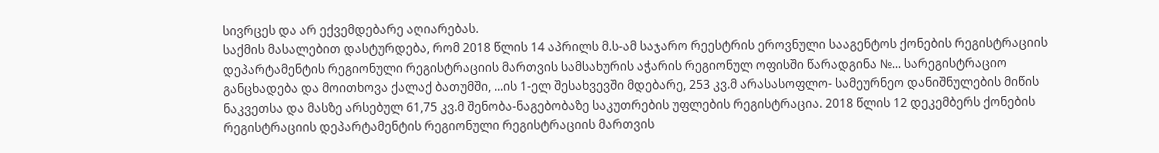სივრცეს და არ ექვემდებარე აღიარებას.
საქმის მასალებით დასტურდება, რომ 2018 წლის 14 აპრილს მ.ს-ამ საჯარო რეესტრის ეროვნული სააგენტოს ქონების რეგისტრაციის დეპარტამენტის რეგიონული რეგისტრაციის მართვის სამსახურის აჭარის რეგიონულ ოფისში წარადგინა №... სარეგისტრაციო განცხადება და მოითხოვა ქალაქ ბათუმში, ...ის 1-ელ შესახვევში მდებარე, 253 კვ.მ არასასოფლო- სამეურნეო დანიშნულების მიწის ნაკვეთსა და მასზე არსებულ 61,75 კვ.მ შენობა-ნაგებობაზე საკუთრების უფლების რეგისტრაცია. 2018 წლის 12 დეკემბერს ქონების რეგისტრაციის დეპარტამენტის რეგიონული რეგისტრაციის მართვის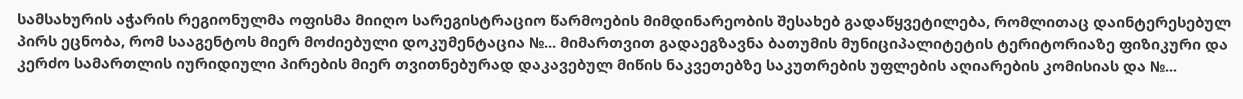სამსახურის აჭარის რეგიონულმა ოფისმა მიიღო სარეგისტრაციო წარმოების მიმდინარეობის შესახებ გადაწყვეტილება, რომლითაც დაინტერესებულ პირს ეცნობა, რომ სააგენტოს მიერ მოძიებული დოკუმენტაცია №... მიმართვით გადაეგზავნა ბათუმის მუნიციპალიტეტის ტერიტორიაზე ფიზიკური და კერძო სამართლის იურიდიული პირების მიერ თვითნებურად დაკავებულ მიწის ნაკვეთებზე საკუთრების უფლების აღიარების კომისიას და №...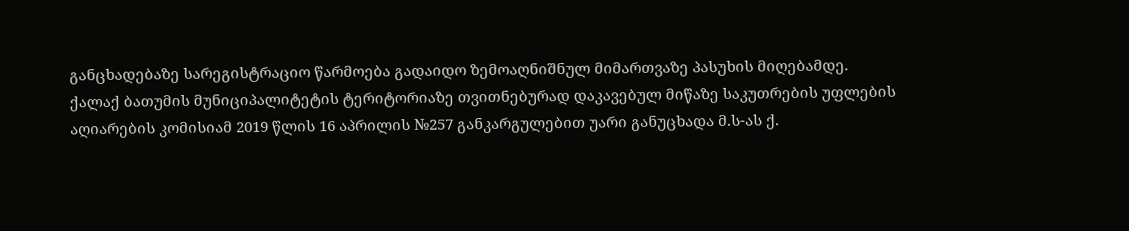განცხადებაზე სარეგისტრაციო წარმოება გადაიდო ზემოაღნიშნულ მიმართვაზე პასუხის მიღებამდე.
ქალაქ ბათუმის მუნიციპალიტეტის ტერიტორიაზე თვითნებურად დაკავებულ მიწაზე საკუთრების უფლების აღიარების კომისიამ 2019 წლის 16 აპრილის №257 განკარგულებით უარი განუცხადა მ.ს-ას ქ.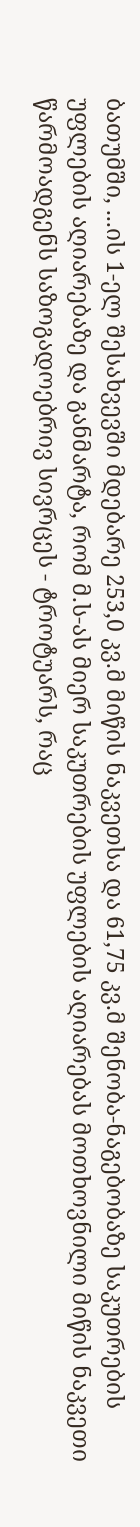ბათუმში, ...ის 1-ელ შესახვევში მდებარე 253,0 კვ.მ მიწის ნაკვეთსა და 61,75 კვ.მ შენობა-ნაგებობაზე საკუთრების უფლების აღიარებაზე და განმარტა, რომ მ.ს-ას მიერ საკუთრების უფლების აღიარებას მოთხოვნილი მიწის ნაკვეთი წარმოადგენს საზოგადოებრივ სივრცეს - ტროტუარს, რაც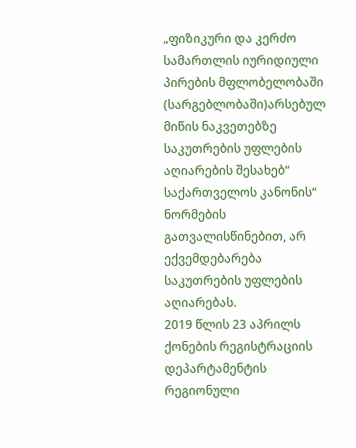„ფიზიკური და კერძო სამართლის იურიდიული პირების მფლობელობაში (სარგებლობაში)არსებულ მიწის ნაკვეთებზე საკუთრების უფლების აღიარების შესახებ“ საქართველოს კანონის“ ნორმების გათვალისწინებით, არ ექვემდებარება საკუთრების უფლების აღიარებას.
2019 წლის 23 აპრილს ქონების რეგისტრაციის დეპარტამენტის რეგიონული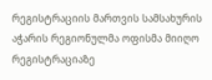რეგისტრაციის მართვის სამსახურის აჭარის რეგიონულმა ოფისმა მიიღო რეგისტრაციაზე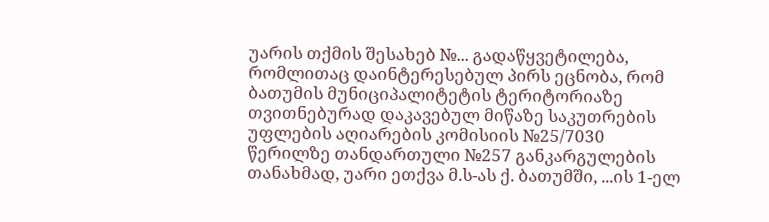უარის თქმის შესახებ №... გადაწყვეტილება, რომლითაც დაინტერესებულ პირს ეცნობა, რომ ბათუმის მუნიციპალიტეტის ტერიტორიაზე თვითნებურად დაკავებულ მიწაზე საკუთრების უფლების აღიარების კომისიის №25/7030 წერილზე თანდართული №257 განკარგულების თანახმად, უარი ეთქვა მ.ს-ას ქ. ბათუმში, ...ის 1-ელ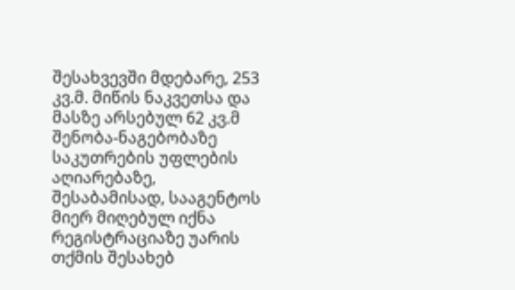შესახვევში მდებარე, 253 კვ.მ. მიწის ნაკვეთსა და მასზე არსებულ 62 კვ.მ შენობა-ნაგებობაზე საკუთრების უფლების აღიარებაზე, შესაბამისად, სააგენტოს მიერ მიღებულ იქნა რეგისტრაციაზე უარის თქმის შესახებ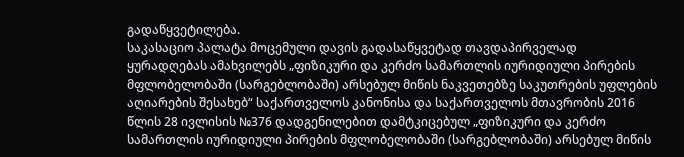გადაწყვეტილება.
საკასაციო პალატა მოცემული დავის გადასაწყვეტად თავდაპირველად ყურადღებას ამახვილებს „ფიზიკური და კერძო სამართლის იურიდიული პირების მფლობელობაში (სარგებლობაში) არსებულ მიწის ნაკვეთებზე საკუთრების უფლების აღიარების შესახებ“ საქართველოს კანონისა და საქართველოს მთავრობის 2016 წლის 28 ივლისის №376 დადგენილებით დამტკიცებულ „ფიზიკური და კერძო სამართლის იურიდიული პირების მფლობელობაში (სარგებლობაში) არსებულ მიწის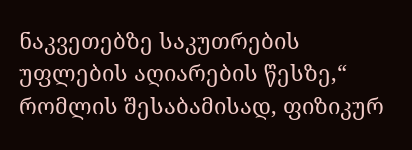ნაკვეთებზე საკუთრების უფლების აღიარების წესზე,“ რომლის შესაბამისად, ფიზიკურ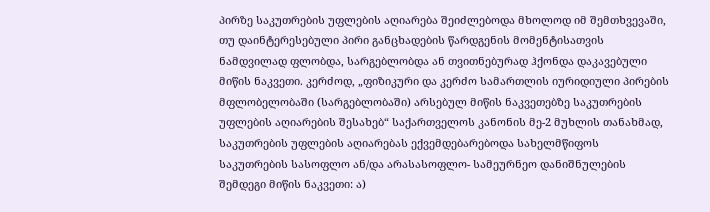პირზე საკუთრების უფლების აღიარება შეიძლებოდა მხოლოდ იმ შემთხვევაში, თუ დაინტერესებული პირი განცხადების წარდგენის მომენტისათვის ნამდვილად ფლობდა, სარგებლობდა ან თვითნებურად ჰქონდა დაკავებული მიწის ნაკვეთი. კერძოდ, „ფიზიკური და კერძო სამართლის იურიდიული პირების მფლობელობაში (სარგებლობაში) არსებულ მიწის ნაკვეთებზე საკუთრების უფლების აღიარების შესახებ“ საქართველოს კანონის მე-2 მუხლის თანახმად, საკუთრების უფლების აღიარებას ექვემდებარებოდა სახელმწიფოს საკუთრების სასოფლო ან/და არასასოფლო- სამეურნეო დანიშნულების შემდეგი მიწის ნაკვეთი: ა)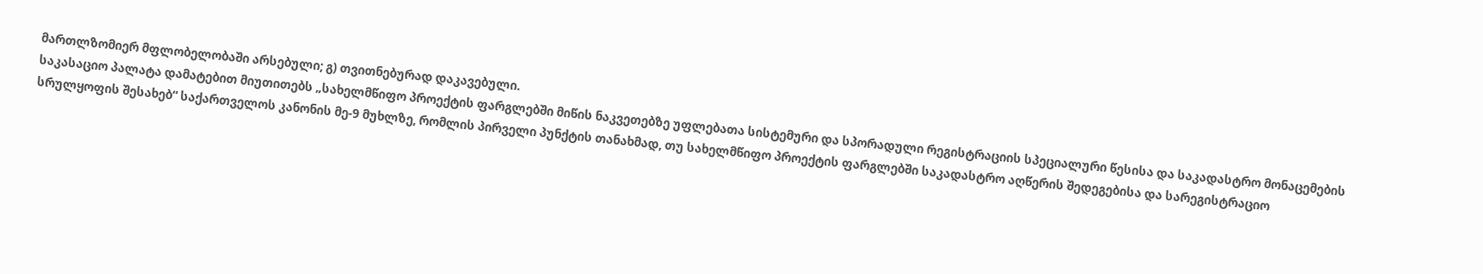მართლზომიერ მფლობელობაში არსებული; გ) თვითნებურად დაკავებული.
საკასაციო პალატა დამატებით მიუთითებს „სახელმწიფო პროექტის ფარგლებში მიწის ნაკვეთებზე უფლებათა სისტემური და სპორადული რეგისტრაციის სპეციალური წესისა და საკადასტრო მონაცემების სრულყოფის შესახებ“ საქართველოს კანონის მე-9 მუხლზე, რომლის პირველი პუნქტის თანახმად, თუ სახელმწიფო პროექტის ფარგლებში საკადასტრო აღწერის შედეგებისა და სარეგისტრაციო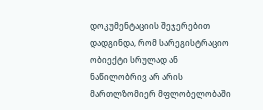დოკუმენტაციის შეჯერებით დადგინდა, რომ სარეგისტრაციო ობიექტი სრულად ან ნაწილობრივ არ არის მართლზომიერ მფლობელობაში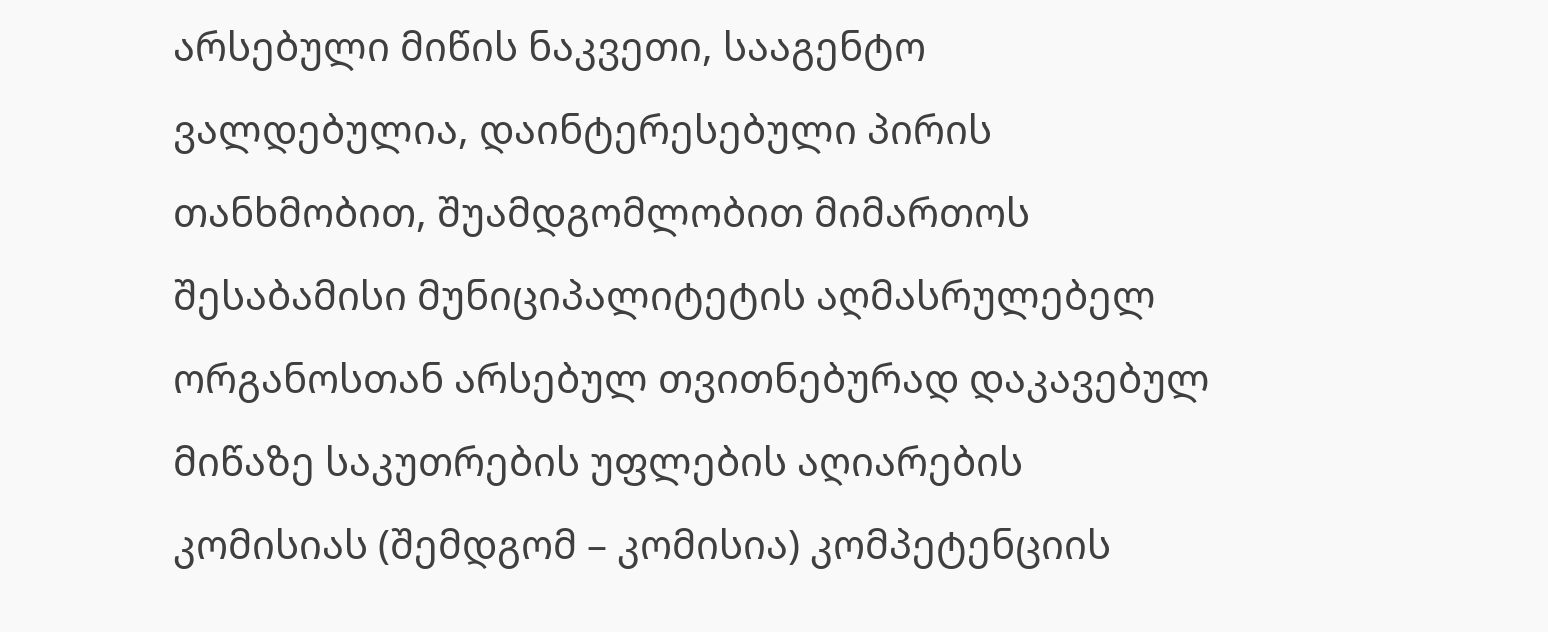არსებული მიწის ნაკვეთი, სააგენტო ვალდებულია, დაინტერესებული პირის თანხმობით, შუამდგომლობით მიმართოს შესაბამისი მუნიციპალიტეტის აღმასრულებელ ორგანოსთან არსებულ თვითნებურად დაკავებულ მიწაზე საკუთრების უფლების აღიარების კომისიას (შემდგომ – კომისია) კომპეტენციის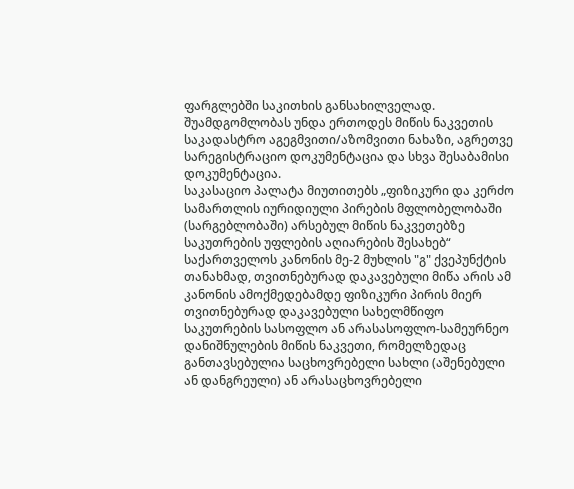ფარგლებში საკითხის განსახილველად. შუამდგომლობას უნდა ერთოდეს მიწის ნაკვეთის საკადასტრო აგეგმვითი/აზომვითი ნახაზი, აგრეთვე სარეგისტრაციო დოკუმენტაცია და სხვა შესაბამისი დოკუმენტაცია.
საკასაციო პალატა მიუთითებს „ფიზიკური და კერძო სამართლის იურიდიული პირების მფლობელობაში (სარგებლობაში) არსებულ მიწის ნაკვეთებზე საკუთრების უფლების აღიარების შესახებ“ საქართველოს კანონის მე-2 მუხლის "გ" ქვეპუნქტის თანახმად, თვითნებურად დაკავებული მიწა არის ამ კანონის ამოქმედებამდე ფიზიკური პირის მიერ თვითნებურად დაკავებული სახელმწიფო საკუთრების სასოფლო ან არასასოფლო-სამეურნეო დანიშნულების მიწის ნაკვეთი, რომელზედაც განთავსებულია საცხოვრებელი სახლი (აშენებული ან დანგრეული) ან არასაცხოვრებელი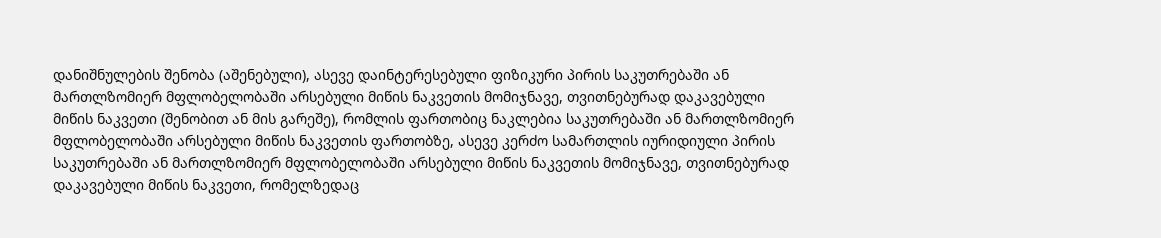დანიშნულების შენობა (აშენებული), ასევე დაინტერესებული ფიზიკური პირის საკუთრებაში ან მართლზომიერ მფლობელობაში არსებული მიწის ნაკვეთის მომიჯნავე, თვითნებურად დაკავებული მიწის ნაკვეთი (შენობით ან მის გარეშე), რომლის ფართობიც ნაკლებია საკუთრებაში ან მართლზომიერ მფლობელობაში არსებული მიწის ნაკვეთის ფართობზე, ასევე კერძო სამართლის იურიდიული პირის საკუთრებაში ან მართლზომიერ მფლობელობაში არსებული მიწის ნაკვეთის მომიჯნავე, თვითნებურად დაკავებული მიწის ნაკვეთი, რომელზედაც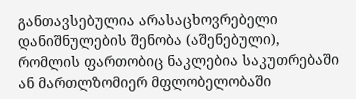განთავსებულია არასაცხოვრებელი დანიშნულების შენობა (აშენებული), რომლის ფართობიც ნაკლებია საკუთრებაში ან მართლზომიერ მფლობელობაში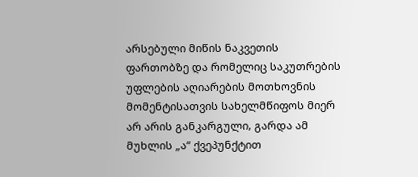არსებული მიწის ნაკვეთის ფართობზე და რომელიც საკუთრების უფლების აღიარების მოთხოვნის მომენტისათვის სახელმწიფოს მიერ არ არის განკარგული, გარდა ამ მუხლის „ა“ ქვეპუნქტით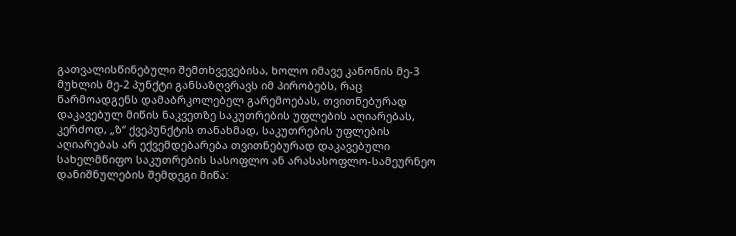გათვალისწინებული შემთხვევებისა, ხოლო იმავე კანონის მე-3 მუხლის მე-2 პუნქტი განსაზღვრავს იმ პირობებს, რაც წარმოადგენს დამაბრკოლებელ გარემოებას, თვითნებურად დაკავებულ მიწის ნაკვეთზე საკუთრების უფლების აღიარებას, კერძოდ, „ზ“ ქვეპუნქტის თანახმად, საკუთრების უფლების აღიარებას არ ექვემდებარება თვითნებურად დაკავებული სახელმწიფო საკუთრების სასოფლო ან არასასოფლო-სამეურნეო დანიშნულების შემდეგი მიწა: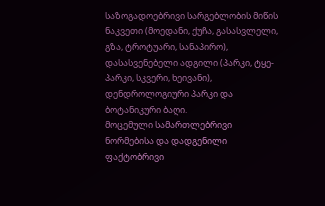საზოგადოებრივი სარგებლობის მიწის ნაკვეთი (მოედანი, ქუჩა, გასასვლელი, გზა, ტროტუარი, სანაპირო), დასასვენებელი ადგილი (პარკი, ტყე- პარკი, სკვერი, ხეივანი), დენდროლოგიური პარკი და ბოტანიკური ბაღი.
მოცემული სამართლებრივი ნორმებისა და დადგენილი ფაქტობრივი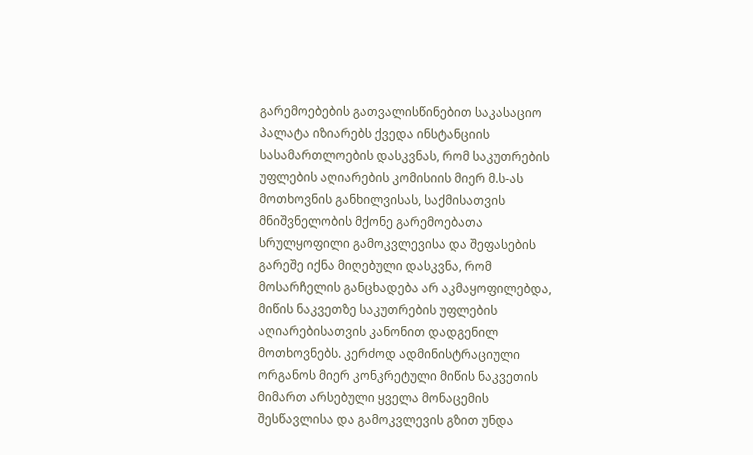გარემოებების გათვალისწინებით საკასაციო პალატა იზიარებს ქვედა ინსტანციის სასამართლოების დასკვნას, რომ საკუთრების უფლების აღიარების კომისიის მიერ მ.ს-ას მოთხოვნის განხილვისას, საქმისათვის მნიშვნელობის მქონე გარემოებათა სრულყოფილი გამოკვლევისა და შეფასების გარეშე იქნა მიღებული დასკვნა, რომ მოსარჩელის განცხადება არ აკმაყოფილებდა, მიწის ნაკვეთზე საკუთრების უფლების აღიარებისათვის კანონით დადგენილ მოთხოვნებს. კერძოდ ადმინისტრაციული ორგანოს მიერ კონკრეტული მიწის ნაკვეთის მიმართ არსებული ყველა მონაცემის შესწავლისა და გამოკვლევის გზით უნდა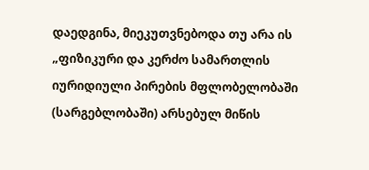დაედგინა, მიეკუთვნებოდა თუ არა ის „ფიზიკური და კერძო სამართლის იურიდიული პირების მფლობელობაში (სარგებლობაში) არსებულ მიწის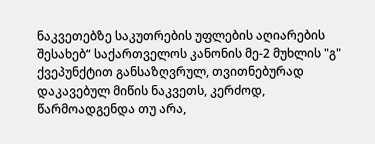ნაკვეთებზე საკუთრების უფლების აღიარების შესახებ“ საქართველოს კანონის მე-2 მუხლის "გ" ქვეპუნქტით განსაზღვრულ, თვითნებურად დაკავებულ მიწის ნაკვეთს, კერძოდ, წარმოადგენდა თუ არა,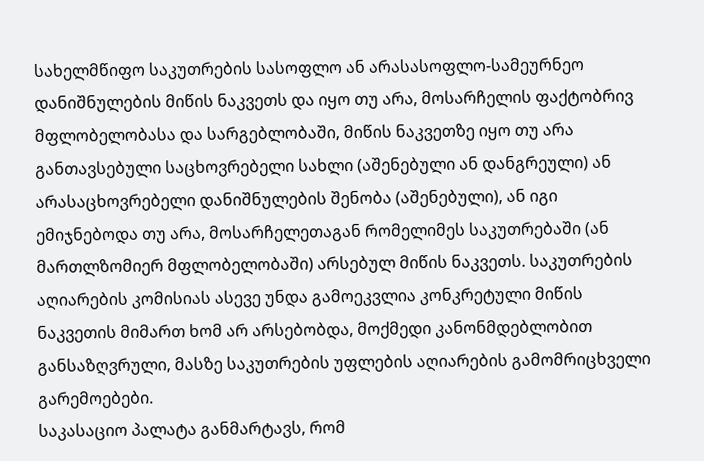სახელმწიფო საკუთრების სასოფლო ან არასასოფლო-სამეურნეო დანიშნულების მიწის ნაკვეთს და იყო თუ არა, მოსარჩელის ფაქტობრივ მფლობელობასა და სარგებლობაში, მიწის ნაკვეთზე იყო თუ არა განთავსებული საცხოვრებელი სახლი (აშენებული ან დანგრეული) ან არასაცხოვრებელი დანიშნულების შენობა (აშენებული), ან იგი ემიჯნებოდა თუ არა, მოსარჩელეთაგან რომელიმეს საკუთრებაში (ან მართლზომიერ მფლობელობაში) არსებულ მიწის ნაკვეთს. საკუთრების აღიარების კომისიას ასევე უნდა გამოეკვლია კონკრეტული მიწის ნაკვეთის მიმართ ხომ არ არსებობდა, მოქმედი კანონმდებლობით განსაზღვრული, მასზე საკუთრების უფლების აღიარების გამომრიცხველი გარემოებები.
საკასაციო პალატა განმარტავს, რომ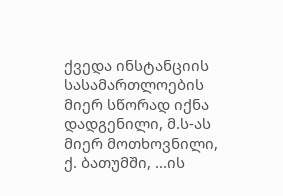ქვედა ინსტანციის სასამართლოების მიერ სწორად იქნა დადგენილი, მ.ს-ას მიერ მოთხოვნილი, ქ. ბათუმში, ...ის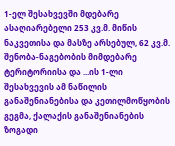1-ელ შესახვევში მდებარე ასაღიარებელი 253 კვ.მ. მიწის ნაკვეთისა და მასზე არსებულ, 62 კვ.მ. შენობა-ნაგებობის მიმდებარე ტერიტორიისა და ...ის 1-ლი შესახვევის ამ ნაწილის განაშენიანებისა და კეთილმოწყობის გეგმა, ქალაქის განაშენიანების ზოგადი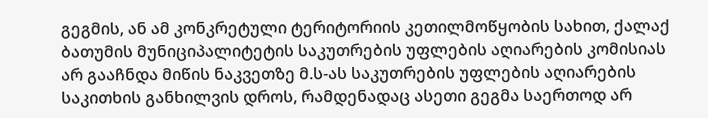გეგმის, ან ამ კონკრეტული ტერიტორიის კეთილმოწყობის სახით, ქალაქ ბათუმის მუნიციპალიტეტის საკუთრების უფლების აღიარების კომისიას არ გააჩნდა მიწის ნაკვეთზე მ.ს-ას საკუთრების უფლების აღიარების საკითხის განხილვის დროს, რამდენადაც ასეთი გეგმა საერთოდ არ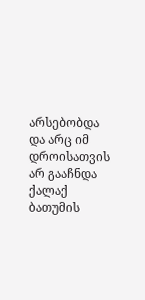არსებობდა და არც იმ დროისათვის არ გააჩნდა ქალაქ ბათუმის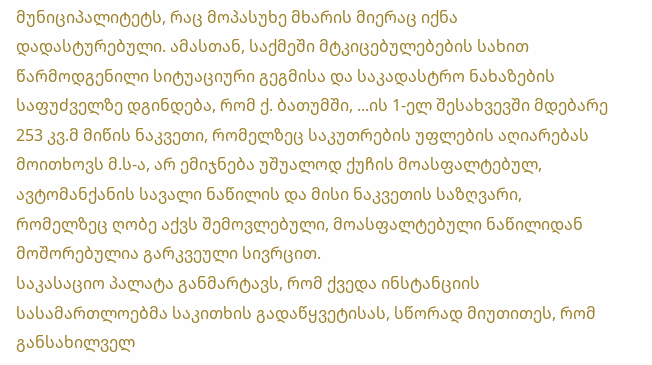მუნიციპალიტეტს, რაც მოპასუხე მხარის მიერაც იქნა დადასტურებული. ამასთან, საქმეში მტკიცებულებების სახით წარმოდგენილი სიტუაციური გეგმისა და საკადასტრო ნახაზების საფუძველზე დგინდება, რომ ქ. ბათუმში, ...ის 1-ელ შესახვევში მდებარე 253 კვ.მ მიწის ნაკვეთი, რომელზეც საკუთრების უფლების აღიარებას მოითხოვს მ.ს-ა, არ ემიჯნება უშუალოდ ქუჩის მოასფალტებულ, ავტომანქანის სავალი ნაწილის და მისი ნაკვეთის საზღვარი, რომელზეც ღობე აქვს შემოვლებული, მოასფალტებული ნაწილიდან მოშორებულია გარკვეული სივრცით.
საკასაციო პალატა განმარტავს, რომ ქვედა ინსტანციის სასამართლოებმა საკითხის გადაწყვეტისას, სწორად მიუთითეს, რომ განსახილველ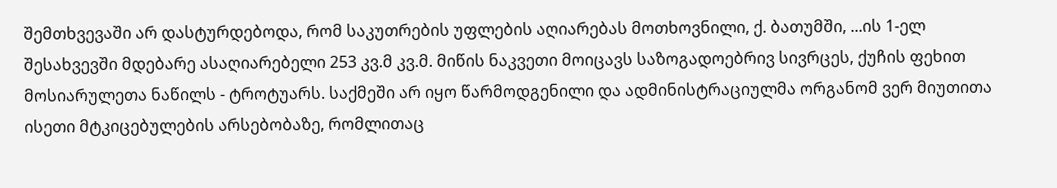შემთხვევაში არ დასტურდებოდა, რომ საკუთრების უფლების აღიარებას მოთხოვნილი, ქ. ბათუმში, ...ის 1-ელ შესახვევში მდებარე ასაღიარებელი 253 კვ.მ კვ.მ. მიწის ნაკვეთი მოიცავს საზოგადოებრივ სივრცეს, ქუჩის ფეხით მოსიარულეთა ნაწილს - ტროტუარს. საქმეში არ იყო წარმოდგენილი და ადმინისტრაციულმა ორგანომ ვერ მიუთითა ისეთი მტკიცებულების არსებობაზე, რომლითაც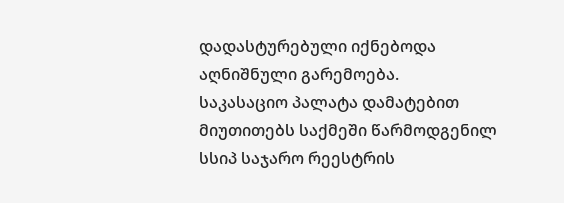დადასტურებული იქნებოდა აღნიშნული გარემოება.
საკასაციო პალატა დამატებით მიუთითებს საქმეში წარმოდგენილ სსიპ საჯარო რეესტრის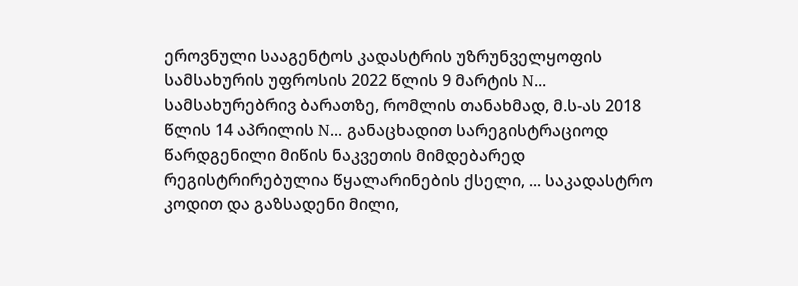ეროვნული სააგენტოს კადასტრის უზრუნველყოფის სამსახურის უფროსის 2022 წლის 9 მარტის N... სამსახურებრივ ბარათზე, რომლის თანახმად, მ.ს-ას 2018 წლის 14 აპრილის N... განაცხადით სარეგისტრაციოდ წარდგენილი მიწის ნაკვეთის მიმდებარედ რეგისტრირებულია წყალარინების ქსელი, ... საკადასტრო კოდით და გაზსადენი მილი,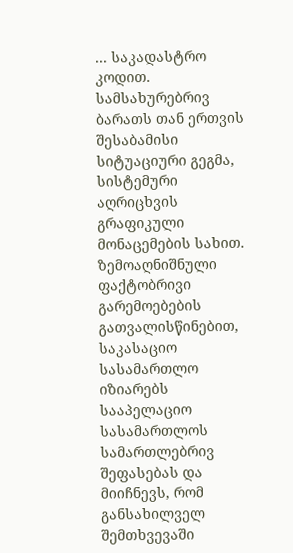... საკადასტრო კოდით. სამსახურებრივ ბარათს თან ერთვის შესაბამისი სიტუაციური გეგმა, სისტემური აღრიცხვის გრაფიკული მონაცემების სახით.
ზემოაღნიშნული ფაქტობრივი გარემოებების გათვალისწინებით, საკასაციო სასამართლო იზიარებს სააპელაციო სასამართლოს სამართლებრივ შეფასებას და მიიჩნევს, რომ განსახილველ შემთხვევაში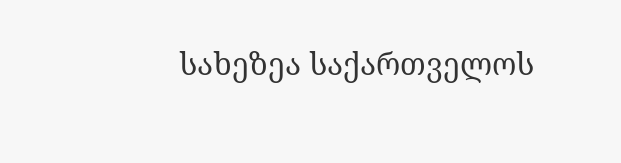სახეზეა საქართველოს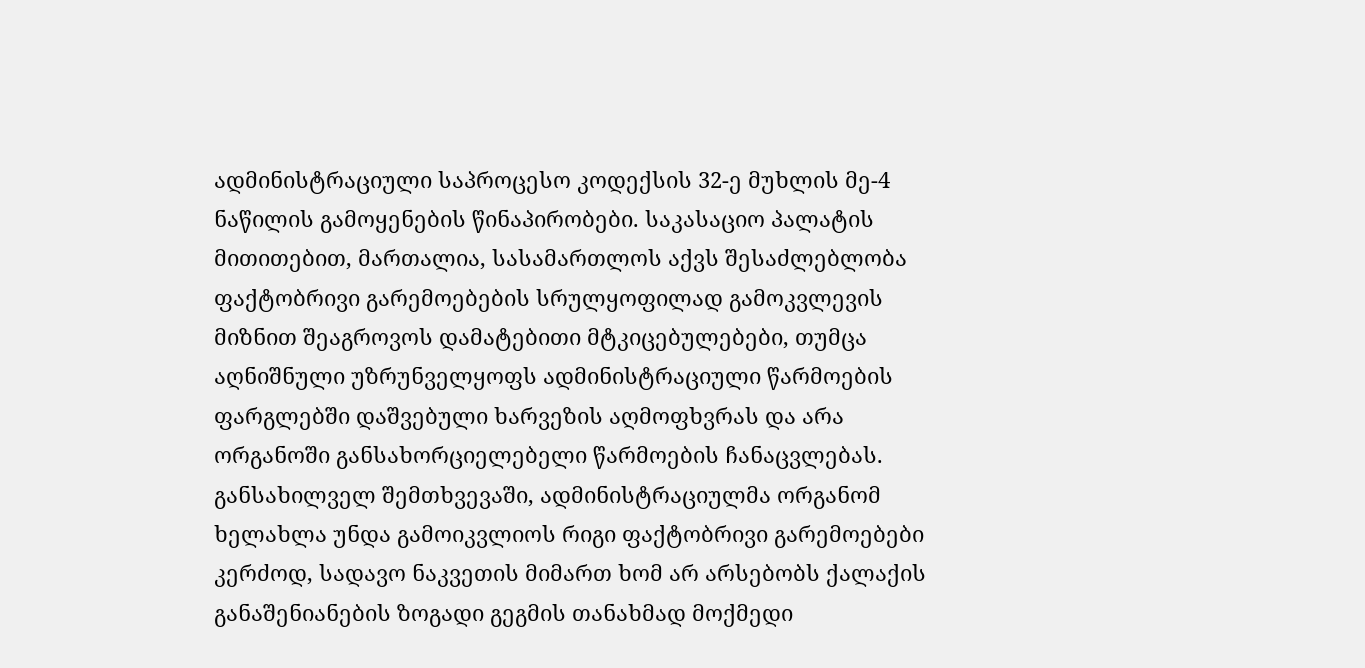ადმინისტრაციული საპროცესო კოდექსის 32-ე მუხლის მე-4 ნაწილის გამოყენების წინაპირობები. საკასაციო პალატის მითითებით, მართალია, სასამართლოს აქვს შესაძლებლობა ფაქტობრივი გარემოებების სრულყოფილად გამოკვლევის მიზნით შეაგროვოს დამატებითი მტკიცებულებები, თუმცა აღნიშნული უზრუნველყოფს ადმინისტრაციული წარმოების ფარგლებში დაშვებული ხარვეზის აღმოფხვრას და არა ორგანოში განსახორციელებელი წარმოების ჩანაცვლებას. განსახილველ შემთხვევაში, ადმინისტრაციულმა ორგანომ ხელახლა უნდა გამოიკვლიოს რიგი ფაქტობრივი გარემოებები კერძოდ, სადავო ნაკვეთის მიმართ ხომ არ არსებობს ქალაქის განაშენიანების ზოგადი გეგმის თანახმად მოქმედი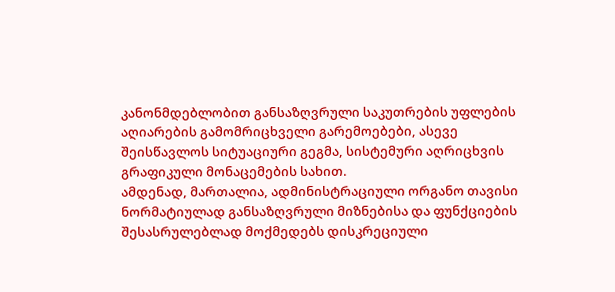კანონმდებლობით განსაზღვრული საკუთრების უფლების აღიარების გამომრიცხველი გარემოებები, ასევე შეისწავლოს სიტუაციური გეგმა, სისტემური აღრიცხვის გრაფიკული მონაცემების სახით.
ამდენად, მართალია, ადმინისტრაციული ორგანო თავისი ნორმატიულად განსაზღვრული მიზნებისა და ფუნქციების შესასრულებლად მოქმედებს დისკრეციული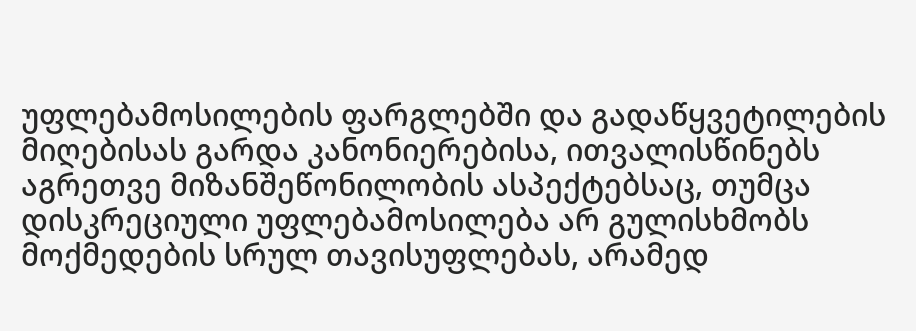უფლებამოსილების ფარგლებში და გადაწყვეტილების მიღებისას გარდა კანონიერებისა, ითვალისწინებს აგრეთვე მიზანშეწონილობის ასპექტებსაც, თუმცა დისკრეციული უფლებამოსილება არ გულისხმობს მოქმედების სრულ თავისუფლებას, არამედ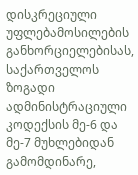დისკრეციული უფლებამოსილების განხორციელებისას, საქართველოს ზოგადი ადმინისტრაციული კოდექსის მე-6 და მე-7 მუხლებიდან გამომდინარე,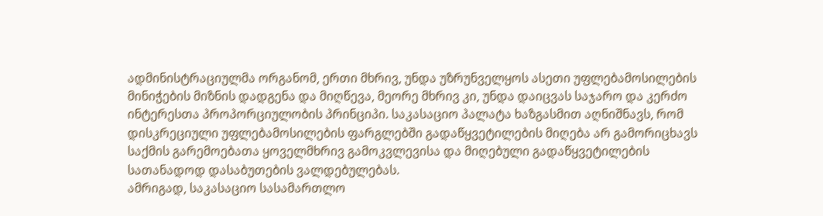ადმინისტრაციულმა ორგანომ, ერთი მხრივ, უნდა უზრუნველყოს ასეთი უფლებამოსილების მინიჭების მიზნის დადგენა და მიღწევა, მეორე მხრივ კი, უნდა დაიცვას საჯარო და კერძო ინტერესთა პროპორციულობის პრინციპი. საკასაციო პალატა ხაზგასმით აღნიშნავს, რომ დისკრეციული უფლებამოსილების ფარგლებში გადაწყვეტილების მიღება არ გამორიცხავს საქმის გარემოებათა ყოველმხრივ გამოკვლევისა და მიღებული გადაწყვეტილების სათანადოდ დასაბუთების ვალდებულებას.
ამრიგად, საკასაციო სასამართლო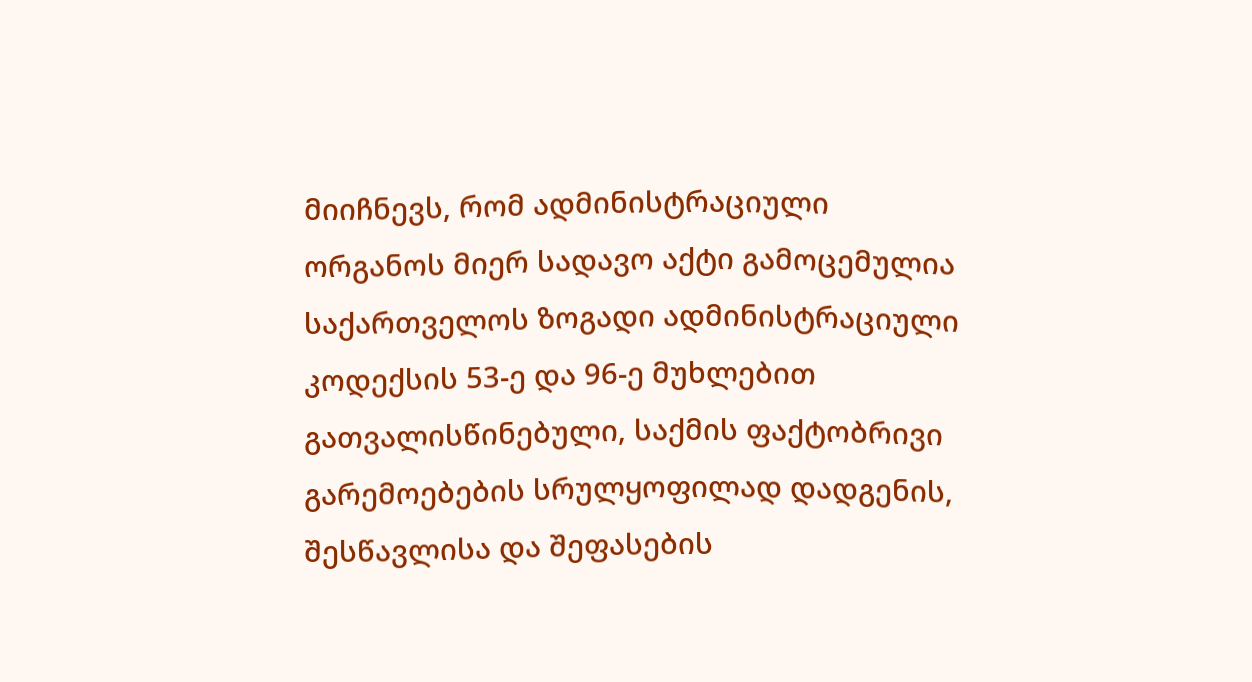მიიჩნევს, რომ ადმინისტრაციული ორგანოს მიერ სადავო აქტი გამოცემულია საქართველოს ზოგადი ადმინისტრაციული კოდექსის 53-ე და 96-ე მუხლებით გათვალისწინებული, საქმის ფაქტობრივი გარემოებების სრულყოფილად დადგენის, შესწავლისა და შეფასების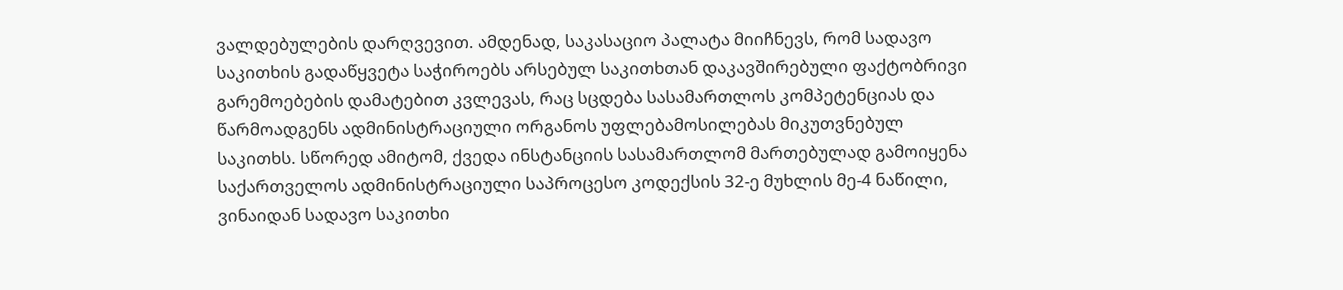ვალდებულების დარღვევით. ამდენად, საკასაციო პალატა მიიჩნევს, რომ სადავო საკითხის გადაწყვეტა საჭიროებს არსებულ საკითხთან დაკავშირებული ფაქტობრივი გარემოებების დამატებით კვლევას, რაც სცდება სასამართლოს კომპეტენციას და წარმოადგენს ადმინისტრაციული ორგანოს უფლებამოსილებას მიკუთვნებულ საკითხს. სწორედ ამიტომ, ქვედა ინსტანციის სასამართლომ მართებულად გამოიყენა საქართველოს ადმინისტრაციული საპროცესო კოდექსის 32-ე მუხლის მე-4 ნაწილი, ვინაიდან სადავო საკითხი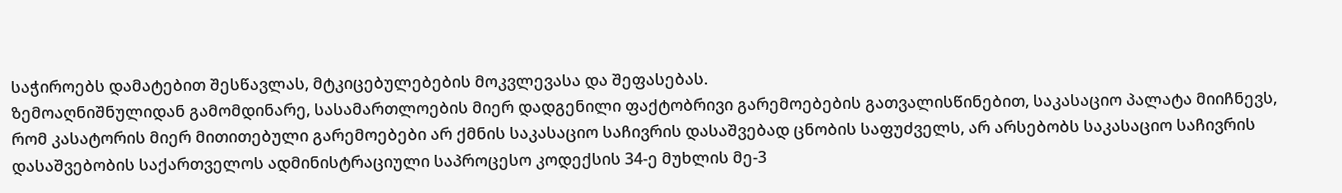საჭიროებს დამატებით შესწავლას, მტკიცებულებების მოკვლევასა და შეფასებას.
ზემოაღნიშნულიდან გამომდინარე, სასამართლოების მიერ დადგენილი ფაქტობრივი გარემოებების გათვალისწინებით, საკასაციო პალატა მიიჩნევს, რომ კასატორის მიერ მითითებული გარემოებები არ ქმნის საკასაციო საჩივრის დასაშვებად ცნობის საფუძველს, არ არსებობს საკასაციო საჩივრის დასაშვებობის საქართველოს ადმინისტრაციული საპროცესო კოდექსის 34-ე მუხლის მე-3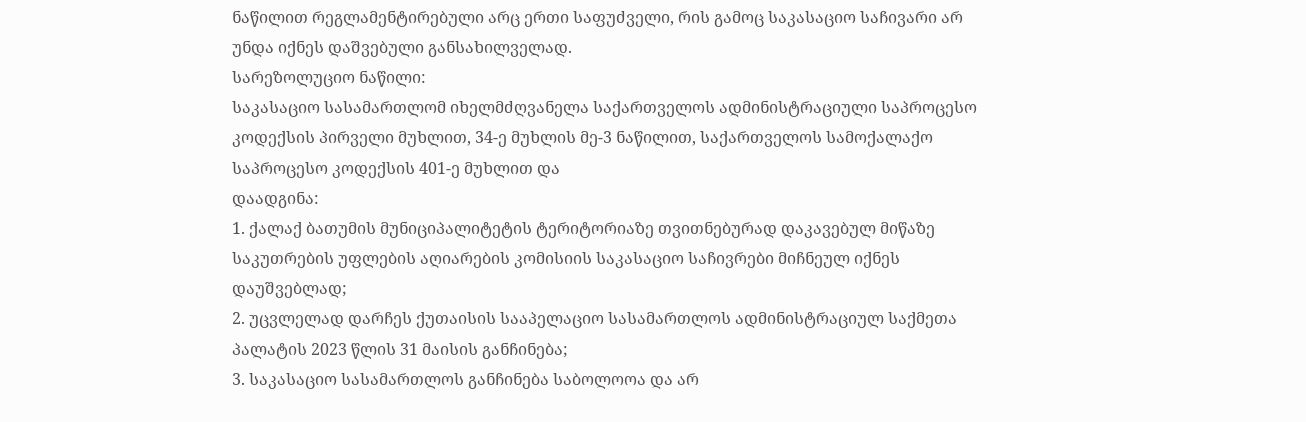ნაწილით რეგლამენტირებული არც ერთი საფუძველი, რის გამოც საკასაციო საჩივარი არ უნდა იქნეს დაშვებული განსახილველად.
სარეზოლუციო ნაწილი:
საკასაციო სასამართლომ იხელმძღვანელა საქართველოს ადმინისტრაციული საპროცესო კოდექსის პირველი მუხლით, 34-ე მუხლის მე-3 ნაწილით, საქართველოს სამოქალაქო საპროცესო კოდექსის 401-ე მუხლით და
დაადგინა:
1. ქალაქ ბათუმის მუნიციპალიტეტის ტერიტორიაზე თვითნებურად დაკავებულ მიწაზე საკუთრების უფლების აღიარების კომისიის საკასაციო საჩივრები მიჩნეულ იქნეს დაუშვებლად;
2. უცვლელად დარჩეს ქუთაისის სააპელაციო სასამართლოს ადმინისტრაციულ საქმეთა პალატის 2023 წლის 31 მაისის განჩინება;
3. საკასაციო სასამართლოს განჩინება საბოლოოა და არ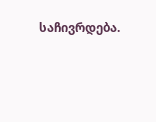საჩივრდება.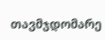თავმჯდომარე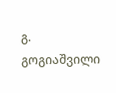გ. გოგიაშვილი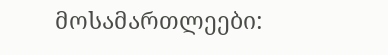მოსამართლეები: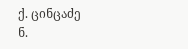ქ. ცინცაძე
ნ.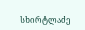სხირტლაძე